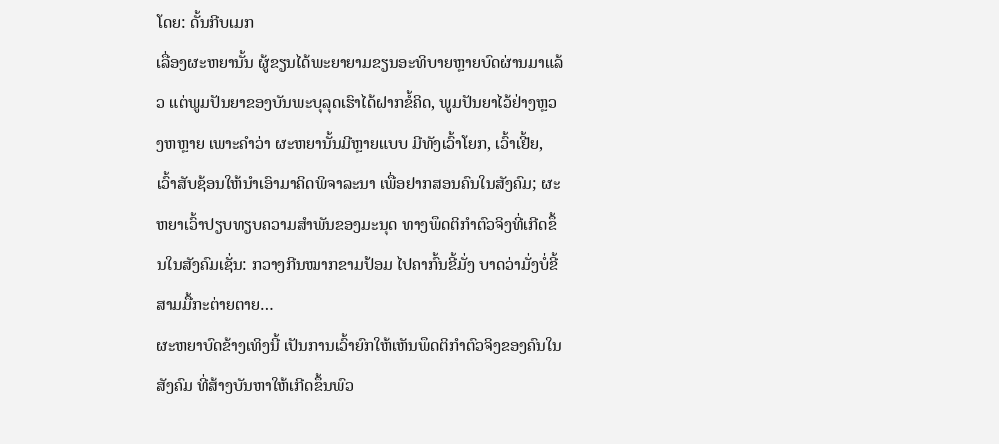ໂດຍ: ດັ້ນກີບເມກ
ເລື່ອງຜະຫຍານັ້ນ ຜູ້ຂຽນໄດ້ພະຍາຍາມຂຽນອະທິບາຍຫຼາຍບົດຜ່ານມາແລ້ວ ແຕ່ພູມປັນຍາຂອງບັນພະບຸລຸດເຮົາໄດ້ຝາກຂໍ້ຄິດ, ພູມປັນຍາໄວ້ຢ່າງຫຼວງຫຫຼາຍ ເພາະຄຳວ່າ ຜະຫຍານັ້ນມີຫຼາຍແບບ ມີທັງເວົ້າໂຍກ, ເວົ້າເຢີ້ຍ, ເວົ້າສັບຊ້ອນໃຫ້ນຳເອົາມາຄິດພິຈາລະນາ ເພື່ອຢາກສອນຄົນໃນສັງຄົມ; ຜະຫຍາເວົ້າປຽບທຽບຄວາມສຳພັນຂອງມະນຸດ ທາງພຶດຕິກຳຕົວຈິງທີ່ເກີດຂຶ້ນໃນສັງຄົມເຊັ່ນ: ກວາງກີນໝາກຂາມປ້ອມ ໄປຄາກົ້ນຂີ້ມັ່ງ ບາດວ່າມັ່ງບໍ່ຂີ້ ສາມມື້ກະຕ່າຍຕາຍ…
ຜະຫຍາບົດຂ້າງເທິງນີ້ ເປັນການເວົ້າຍົກໃຫ້ເຫັນພຶດຕິກຳຕົວຈິງຂອງຄົນໃນສັງຄົມ ທີ່ສ້າງບັນຫາໃຫ້ເກີດຂຶ້ນພົວ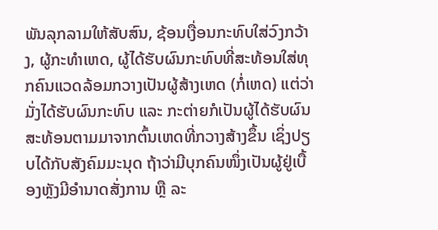ພັນລຸກລາມໃຫ້ສັບສົນ, ຊ້ອນເງື່ອນກະທົບໃສ່ວົງກວ້າງ, ຜູ້ກະທຳເຫດ, ຜູ້ໄດ້ຮັບຜົນກະທົບທີ່ສະທ້ອນໃສ່ທຸກຄົນແວດລ້ອມກວາງເປັນຜູ້ສ້າງເຫດ (ກໍ່ເຫດ) ແຕ່ວ່າມັ່ງໄດ້ຮັບຜົນກະທົບ ແລະ ກະຕ່າຍກໍເປັນຜູ້ໄດ້ຮັບຜົນສະທ້ອນຕາມມາຈາກຕົ້ນເຫດທີ່ກວາງສ້າງຂຶ້ນ ເຊິ່ງປຽບໄດ້ກັບສັງຄົມມະນຸດ ຖ້າວ່າມີບຸກຄົນໜຶ່ງເປັນຜູ້ຢູ່ເບື້ອງຫຼັງມີອຳນາດສັ່ງການ ຫຼື ລະ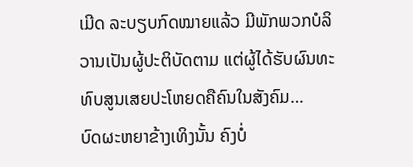ເມີດ ລະບຽບກົດໝາຍແລ້ວ ມີພັກພວກບໍລິວານເປັນຜູ້ປະຕິບັດຕາມ ແຕ່ຜູ້ໄດ້ຮັບຜົນທະທົບສູນເສຍປະໂຫຍດຄືຄົນໃນສັງຄົມ…
ບົດຜະຫຍາຂ້າງເທິງນັ້ນ ຄົງບໍ່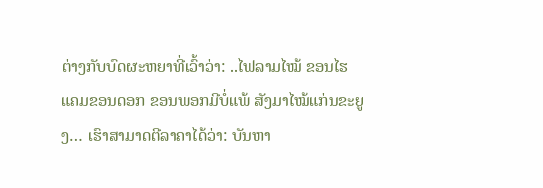ຕ່າງກັບບົດຜະຫຍາທີ່ເວົ້າວ່າ: ..ໄຟລາມໄໝ້ ຂອນໄຮແຄມຂອນດອກ ຂອນພອກມີບໍ່ແພ້ ສັງມາໄໝ້ແກ່ນຂະຍູງ… ເຮົາສາມາດຕີລາຄາໄດ້ວ່າ: ບັນຫາ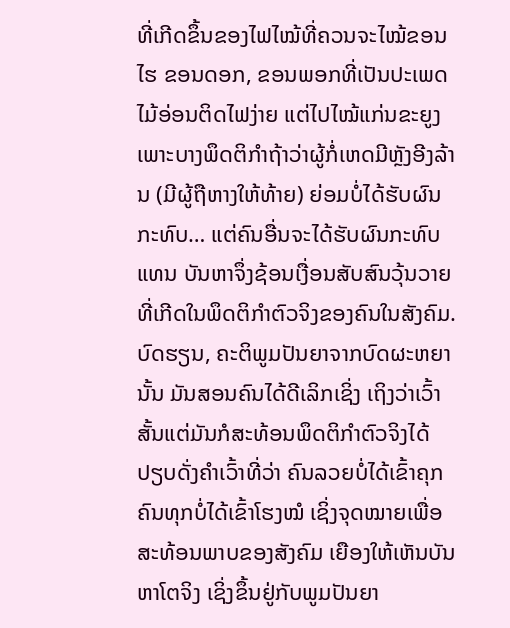ທີ່ເກີດຂຶ້ນຂອງໄຟໄໝ້ທີ່ຄວນຈະໄໝ້ຂອນໄຮ ຂອນດອກ, ຂອນພອກທີ່ເປັນປະເພດໄມ້ອ່ອນຕິດໄຟງ່າຍ ແຕ່ໄປໄໝ້ແກ່ນຂະຍູງ ເພາະບາງພຶດຕິກຳຖ້າວ່າຜູ້ກໍ່ເຫດມີຫຼັງອີງລ້ານ (ມີຜູ້ຖືຫາງໃຫ້ທ້າຍ) ຍ່ອມບໍ່ໄດ້ຮັບຜົນກະທົບ… ແຕ່ຄົນອື່ນຈະໄດ້ຮັບຜົນກະທົບແທນ ບັນຫາຈຶ່ງຊ້ອນເງື່ອນສັບສົນວຸ້ນວາຍທີ່ເກີດໃນພຶດຕິກຳຕົວຈິງຂອງຄົນໃນສັງຄົມ.
ບົດຮຽນ, ຄະຕິພູມປັນຍາຈາກບົດຜະຫຍານັ້ນ ມັນສອນຄົນໄດ້ດີເລິກເຊິ່ງ ເຖິງວ່າເວົ້າສັ້ນແຕ່ມັນກໍສະທ້ອນພຶດຕິກຳຕົວຈິງໄດ້ ປຽບດັ່ງຄຳເວົ້າທີ່ວ່າ ຄົນລວຍບໍ່ໄດ້ເຂົ້າຄຸກ ຄົນທຸກບໍ່ໄດ້ເຂົ້າໂຮງໝໍ ເຊິ່ງຈຸດໝາຍເພື່ອສະທ້ອນພາບຂອງສັງຄົມ ເຍືອງໃຫ້ເຫັນບັນຫາໂຕຈິງ ເຊິ່ງຂຶ້ນຢູ່ກັບພູມປັນຍາ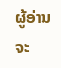ຜູ້ອ່ານຈະ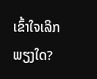ເຂົ້າໃຈເລິກພຽງໃດ?